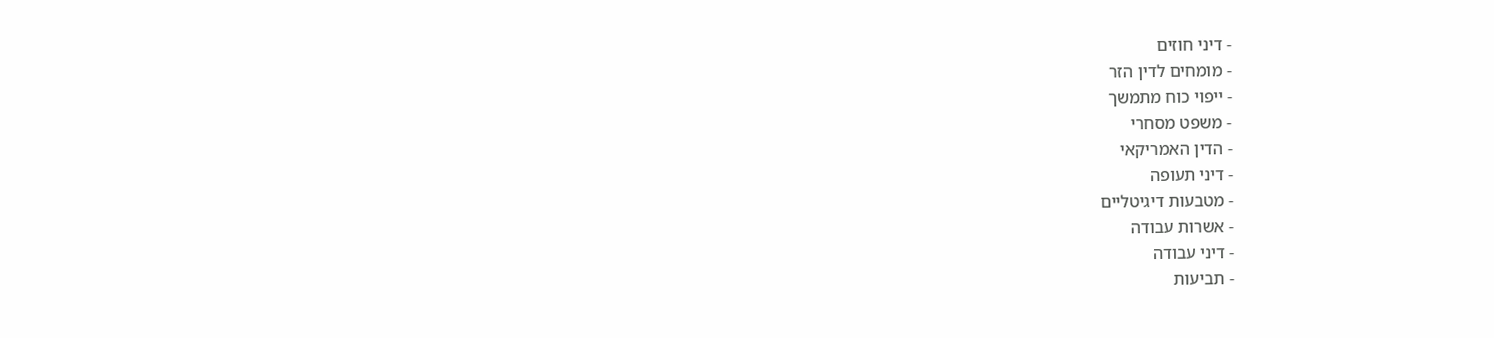- דיני חוזים
- מומחים לדין הזר
- ייפוי כוח מתמשך
- משפט מסחרי
- הדין האמריקאי
- דיני תעופה
- מטבעות דיגיטליים
- אשרות עבודה
- דיני עבודה
- תביעות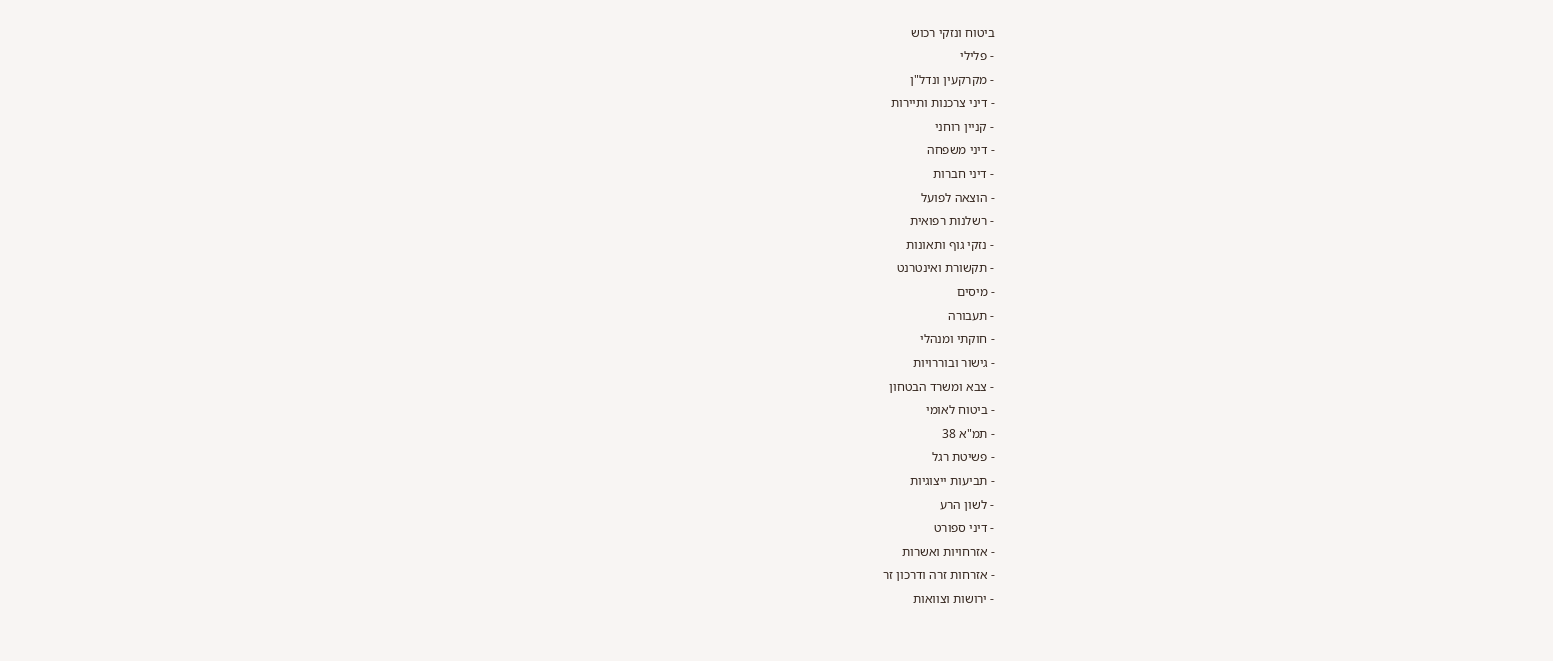ביטוח ונזקי רכוש
- פלילי
- מקרקעין ונדל"ן
- דיני צרכנות ותיירות
- קניין רוחני
- דיני משפחה
- דיני חברות
- הוצאה לפועל
- רשלנות רפואית
- נזקי גוף ותאונות
- תקשורת ואינטרנט
- מיסים
- תעבורה
- חוקתי ומנהלי
- גישור ובוררויות
- צבא ומשרד הבטחון
- ביטוח לאומי
- תמ"א 38
- פשיטת רגל
- תביעות ייצוגיות
- לשון הרע
- דיני ספורט
- אזרחויות ואשרות
- אזרחות זרה ודרכון זר
- ירושות וצוואות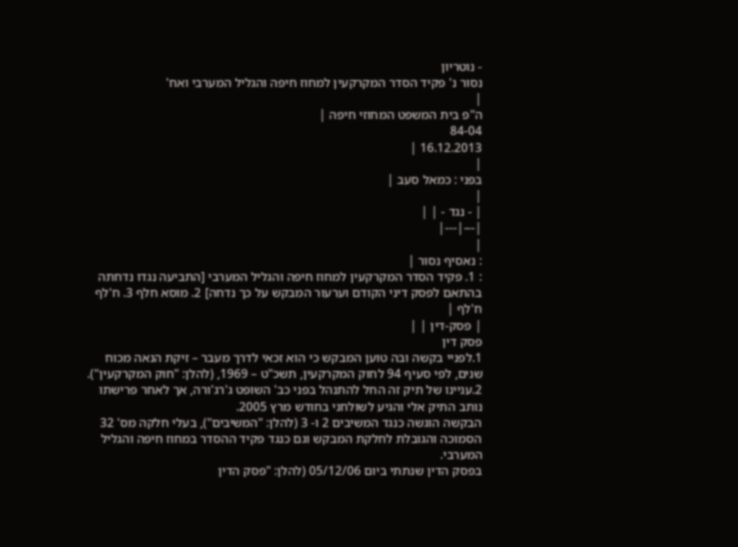- נוטריון
נסור נ' פקיד הסדר המקרקעין למחוז חיפה והגליל המערבי ואח'
|
ה"פ בית המשפט המחוזי חיפה |
84-04
16.12.2013 |
|
בפני : כמאל סעב |
|
| - נגד - | |
|---|---|
|
: נאסיף נסור |
: 1. פקיד הסדר המקרקעין למחוז חיפה והגליל המערבי [התביעה נגדו נדחתה בהתאם לפסק דיני הקודם וערעור המבקש על כך נדחה] 2. מוסא חלף 3. ח'לף ח'לף |
| פסק-דין | |
פסק דין
1.לפניי בקשה ובה טוען המבקש כי הוא זכאי לדרך מעבר – זיקת הנאה מכוח שנים, לפי סעיף 94 לחוק המקרקעין, תשכ"ט – 1969, (להלן: "חוק המקרקעין").
2.עניינו של תיק זה החל להתנהל בפני כב' השופט ג'רג'ורה, אך לאחר פרישתו נותב התיק אלי והגיע לשולחני בחודש מרץ 2005.
הבקשה הוגשה כנגד המשיבים 2 ו- 3 (להלן: "המשיבים"), בעלי חלקה מס' 32 הסמוכה והגובלת לחלקת המבקש וגם כנגד פקיד ההסדר במחוז חיפה והגליל המערבי.
בפסק הדין שנתתי ביום 05/12/06 (להלן: "פסק הדין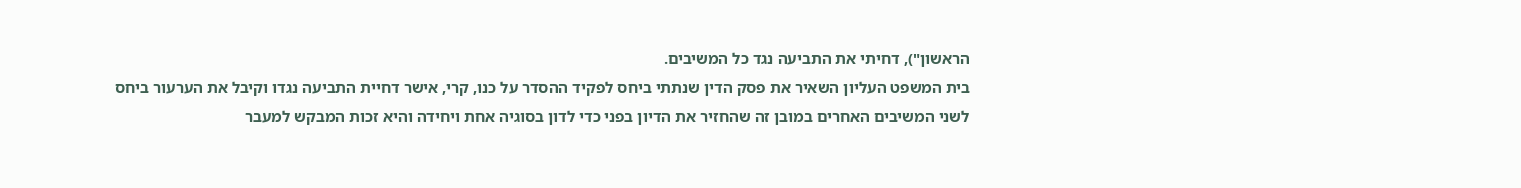הראשון"), דחיתי את התביעה נגד כל המשיבים.
בית המשפט העליון השאיר את פסק הדין שנתתי ביחס לפקיד ההסדר על כנו, קרי, אישר דחיית התביעה נגדו וקיבל את הערעור ביחס לשני המשיבים האחרים במובן זה שהחזיר את הדיון בפני כדי לדון בסוגיה אחת ויחידה והיא זכות המבקש למעבר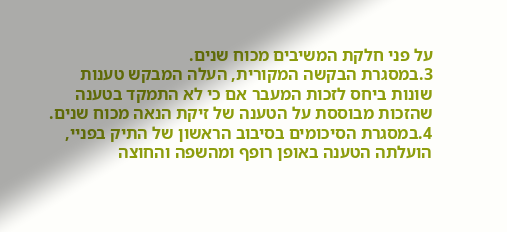על פני חלקת המשיבים מכוח שנים.
3.במסגרת הבקשה המקורית, העלה המבקש טענות שונות ביחס לזכות המעבר אם כי לא התמקד בטענה שהזכות מבוססת על הטענה של זיקת הנאה מכוח שנים.
4.במסגרת הסיכומים בסיבוב הראשון של התיק בפניי, הועלתה הטענה באופן רופף ומהשפה והחוצה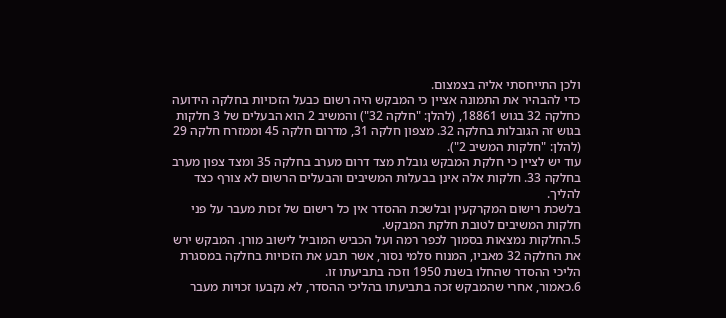ולכן התייחסתי אליה בצמצום.
כדי להבהיר את התמונה אציין כי המבקש היה רשום כבעל הזכויות בחלקה הידועה כחלקה 32 בגוש 18861, (להלן: "חלקה 32") והמשיב 2 הוא הבעלים של 3 חלקות בגוש זה הגובלות בחלקה 32. מצפון חלקה 31, מדרום חלקה 45 וממזרח חלקה 29 (להלן: "חלקות המשיב 2").
עוד יש לציין כי חלקת המבקש גובלת מצד דרום מערב בחלקה 35 ומצד צפון מערב בחלקה 33. חלקות אלה אינן בבעלות המשיבים והבעלים הרשום לא צורף כצד להליך.
בלשכת רישום המקרקעין ובלשכת ההסדר אין כל רישום של זכות מעבר על פני חלקות המשיבים לטובת חלקת המבקש.
5.החלקות נמצאות בסמוך לכפר רמה ועל הכביש המוביל לישוב מורן. המבקש ירש את החלקה 32 מאביו, המנוח סלמי נסור, אשר תבע את הזכויות בחלקה במסגרת הליכי ההסדר שהחלו בשנת 1950 וזכה בתביעתו זו.
6.כאמור, אחרי שהמבקש זכה בתביעתו בהליכי ההסדר, לא נקבעו זכויות מעבר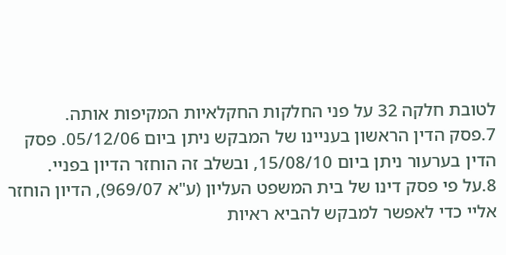לטובת חלקה 32 על פני החלקות החקלאיות המקיפות אותה.
7.פסק הדין הראשון בעניינו של המבקש ניתן ביום 05/12/06. פסק הדין בערעור ניתן ביום 15/08/10, ובשלב זה הוחזר הדיון בפניי.
8.על פי פסק דינו של בית המשפט העליון (ע"א 969/07), הדיון הוחזר אליי כדי לאפשר למבקש להביא ראיות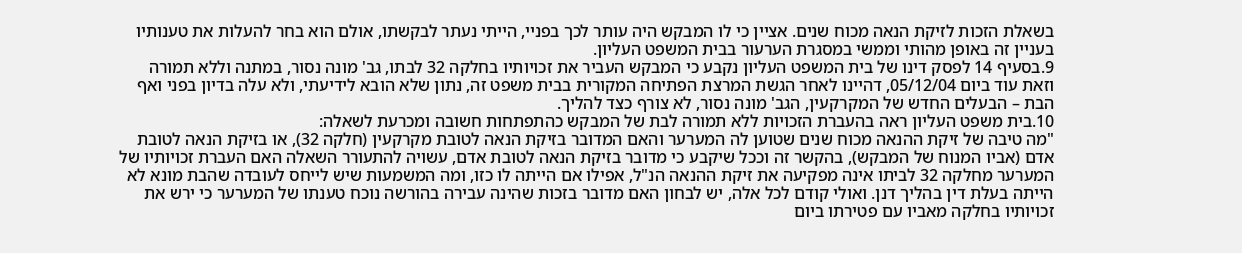בשאלת הזכות לזיקת הנאה מכוח שנים. אציין כי לו המבקש היה עותר לכך בפניי, הייתי נעתר לבקשתו, אולם הוא בחר להעלות את טענותיו בעניין זה באופן מהותי וממשי במסגרת הערעור בבית המשפט העליון.
9.בסעיף 14 לפסק דינו של בית המשפט העליון נקבע כי המבקש העביר את זכויותיו בחלקה 32 לבתו, גב' מונה נסור, במתנה וללא תמורה וזאת עוד ביום 05/12/04, דהיינו לאחר הגשת המרצת הפתיחה המקורית בבית משפט זה, נתון שלא הובא לידיעתי, ולא עלה בדיון בפני ואף הבת – הבעלים החדש של המקרקעין, הגב' מונה נסור, לא צורף כצד להליך.
10.בית משפט העליון ראה בהעברת הזכויות ללא תמורה לבת של המבקש כהתפתחות חשובה ומכרעת לשאלה:
"מה טיבה של זיקת ההנאה מכוח שנים שטוען לה המערער והאם המדובר בזיקת הנאה לטובת מקרקעין (חלקה 32), או בזיקת הנאה לטובת אדם (אביו המנוח של המבקש), בהקשר זה וככל שיקבע כי מדובר בזיקת הנאה לטובת אדם, עשויה להתעורר השאלה האם העברת זכויותיו של המערער מחלקה 32 לביתו אינה מפקיעה את זיקת ההנאה הנ"ל, אפילו אם הייתה לו כזו, ומה המשמעות שיש לייחס לעובדה שהבת מונא לא הייתה בעלת דין בהליך דנן. ואולי קודם לכל אלה, יש לבחון האם מדובר בזכות שהינה עבירה בהורשה נוכח טענתו של המערער כי ירש את זכויותיו בחלקה מאביו עם פטירתו ביום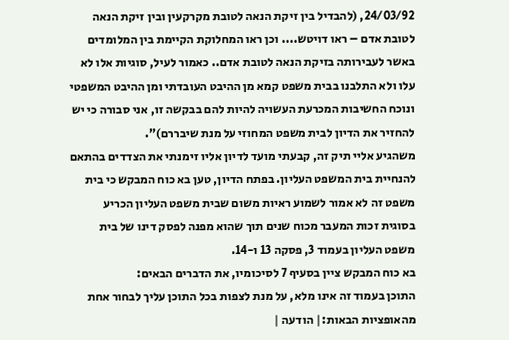24/03/92, (להבדיל בין זיקת הנאה לטובת מקרקעין ובין זיקת הנאה לטובת אדם – ראו דויטש.... וכן ראו המחלוקת הקיימת בין המלומדים באשר לעבירותה בזיקת הנאה לטובת אדם.. כאמור לעיל, סוגיות אלו לא עלו ולא התלבנו בבית משפט קמא מן ההיבט העובדתי ומן ההיבט המשפטי ונוכח החשיבות המכרעת העשויה להיות להם בבקשה זו, אני סבורה כי יש להחזיר את הדיון לבית משפט המחוזי על מנת שיבררם)".
משהגיע אליי תיק זה, קבעתי מועד לדיון אליו זימנתי את הצדדים בהתאם להנחיית בית המשפט העליון. בפתח הדיון, טען בא כוח המבקש כי בית משפט זה לא אמור לשמוע ראיות משום שבית משפט העליון הכריע בסוגית זכות המעבר מכוח שנים תוך שהוא מפנה לפסק דינו של בית משפט העליון בעמוד 3, פסקה 13 ו-14.
בא כוח המבקש ציין בסעיף 7 לסיכומיו, את הדברים הבאים:
התוכן בעמוד זה אינו מלא, על מנת לצפות בכל התוכן עליך לבחור אחת מהאופציות הבאות:| הודעה |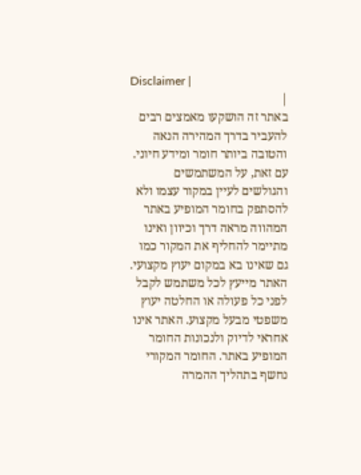Disclaimer |
|
באתר זה הושקעו מאמצים רבים להעביר בדרך המהירה הנאה והטובה ביותר חומר ומידע חיוני. עם זאת, על המשתמשים והגולשים לעיין במקור עצמו ולא להסתפק בחומר המופיע באתר המהווה מראה דרך וכיוון ואינו מתיימר להחליף את המקור כמו גם שאינו בא במקום יעוץ מקצועי. האתר מייעץ לכל משתמש לקבל לפני כל פעולה או החלטה יעוץ משפטי מבעל מקצוע. האתר אינו אחראי לדיוק ולנכונות החומר המופיע באתר. החומר המקורי נחשף בתהליך ההמרה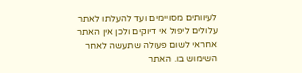לעיוותים מסויימים ועד להעלתו לאתר עלולים ליפול אי דיוקים ולכן אין האתר אחראי לשום פעולה שתעשה לאחר השימוש בו. האתר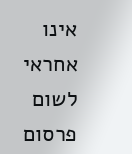אינו אחראי לשום פרסום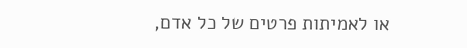או לאמיתות פרטים של כל אדם,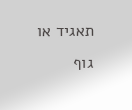תאגיד או גוף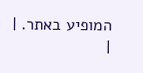המופיע באתר. |
|